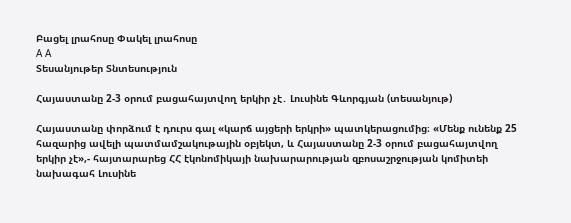Բացել լրահոսը Փակել լրահոսը
A A
Տեսանյութեր Տնտեսություն

Հայաստանը 2-3 օրում բացահայտվող երկիր չէ․ Լուսինե Գևորգյան (տեսանյութ)

Հայաստանը փորձում է դուրս գալ «կարճ այցերի երկրի» պատկերացումից։ «Մենք ունենք 25 հազարից ավելի պատմամշակութային օբյեկտ, և Հայաստանը 2-3 օրում բացահայտվող երկիր չէ»,- հայտարարեց ՀՀ էկոնոմիկայի նախարարության զբոսաշրջության կոմիտեի նախագահ Լուսինե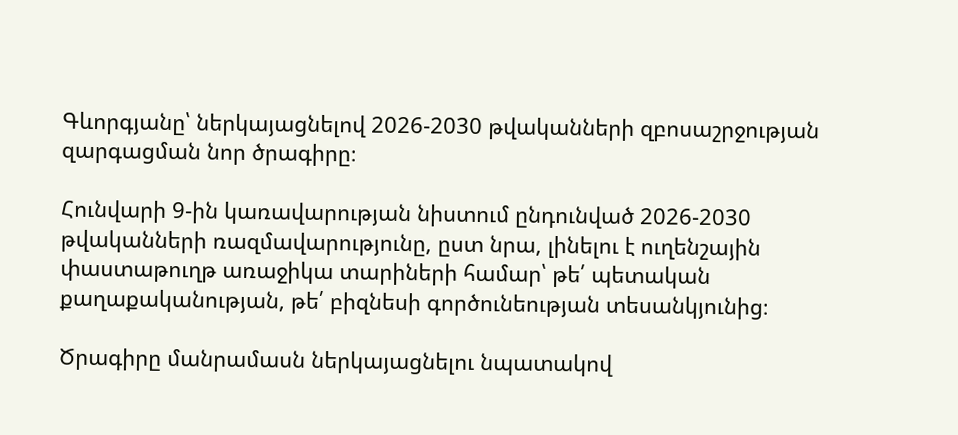Գևորգյանը՝ ներկայացնելով 2026-2030 թվականների զբոսաշրջության զարգացման նոր ծրագիրը։

Հունվարի 9-ին կառավարության նիստում ընդունված 2026-2030 թվականների ռազմավարությունը, ըստ նրա, լինելու է ուղենշային փաստաթուղթ առաջիկա տարիների համար՝ թե՛ պետական քաղաքականության, թե՛ բիզնեսի գործունեության տեսանկյունից։

Ծրագիրը մանրամասն ներկայացնելու նպատակով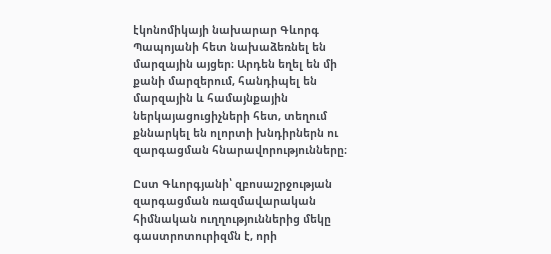էկոնոմիկայի նախարար Գևորգ Պապոյանի հետ նախաձեռնել են մարզային այցեր։ Արդեն եղել են մի քանի մարզերում, հանդիպել են մարզային և համայնքային ներկայացուցիչների հետ, տեղում քննարկել են ոլորտի խնդիրներն ու զարգացման հնարավորությունները։

Ըստ Գևորգյանի՝ զբոսաշրջության զարգացման ռազմավարական հիմնական ուղղություններից մեկը գաստրոտուրիզմն է, որի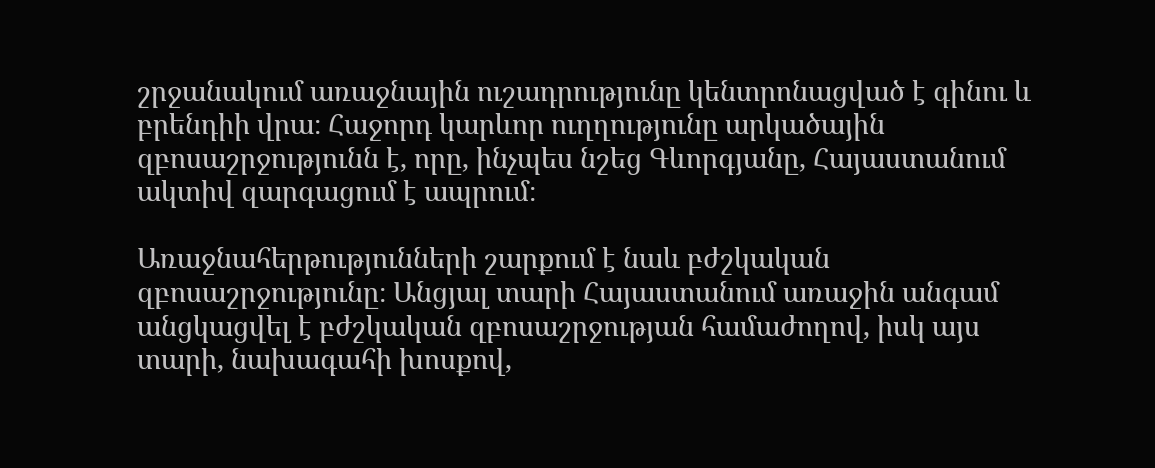շրջանակում առաջնային ուշադրությունը կենտրոնացված է գինու և բրենդիի վրա։ Հաջորդ կարևոր ուղղությունը արկածային զբոսաշրջությունն է, որը, ինչպես նշեց Գևորգյանը, Հայաստանում ակտիվ զարգացում է ապրում։

Առաջնահերթությունների շարքում է նաև բժշկական զբոսաշրջությունը։ Անցյալ տարի Հայաստանում առաջին անգամ անցկացվել է բժշկական զբոսաշրջության համաժողով, իսկ այս տարի, նախագահի խոսքով,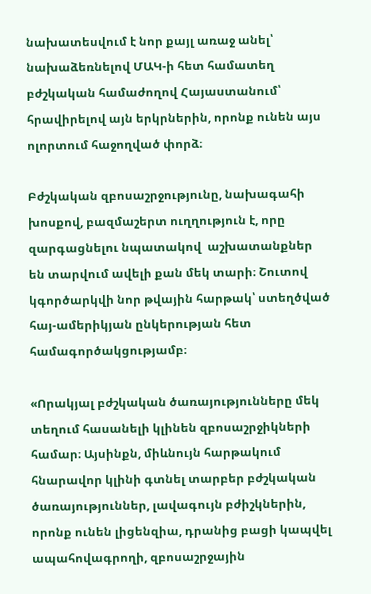նախատեսվում է նոր քայլ առաջ անել՝ նախաձեռնելով ՄԱԿ-ի հետ համատեղ բժշկական համաժողով Հայաստանում՝ հրավիրելով այն երկրներին, որոնք ունեն այս ոլորտում հաջողված փորձ։

Բժշկական զբոսաշրջությունը, նախագահի խոսքով, բազմաշերտ ուղղություն է, որը զարգացնելու նպատակով  աշխատանքներ են տարվում ավելի քան մեկ տարի։ Շուտով կգործարկվի նոր թվային հարթակ՝ ստեղծված հայ-ամերիկյան ընկերության հետ համագործակցությամբ։

«Որակյալ բժշկական ծառայությունները մեկ տեղում հասանելի կլինեն զբոսաշրջիկների համար։ Այսինքն, միևնույն հարթակում հնարավոր կլինի գտնել տարբեր բժշկական ծառայություններ, լավագույն բժիշկներին, որոնք ունեն լիցենզիա, դրանից բացի կապվել ապահովագրողի, զբոսաշրջային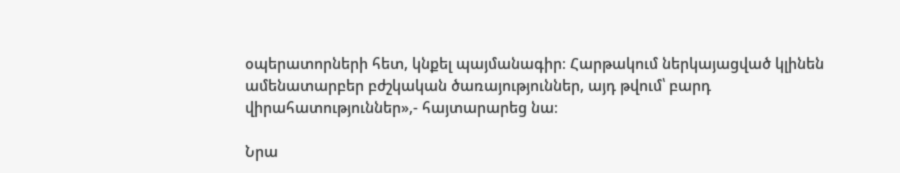օպերատորների հետ, կնքել պայմանագիր։ Հարթակում ներկայացված կլինեն ամենատարբեր բժշկական ծառայություններ, այդ թվում՝ բարդ վիրահատություններ»,- հայտարարեց նա։

Նրա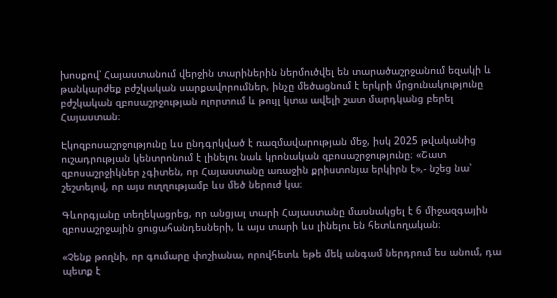խոսքով՝ Հայաստանում վերջին տարիներին ներմուծվել են տարածաշրջանում եզակի և թանկարժեք բժշկական սարքավորումներ, ինչը մեծացնում է երկրի մրցունակությունը բժշկական զբոսաշրջության ոլորտում և թույլ կտա ավելի շատ մարդկանց բերել Հայաստան։

Էկոզբոսաշրջությունը ևս ընդգրկված է ռազմավարության մեջ, իսկ 2025 թվականից ուշադրության կենտրոնում է լինելու նաև կրոնական զբոսաշրջությունը։ «Շատ զբոսաշրջիկներ չգիտեն, որ Հայաստանը առաջին քրիստոնյա երկիրն է»,- նշեց նա՝ շեշտելով, որ այս ուղղությամբ ևս մեծ ներուժ կա։

Գևորգյանը տեղեկացրեց, որ անցյալ տարի Հայաստանը մասնակցել է 6 միջազգային զբոսաշրջային ցուցահանդեսների, և այս տարի ևս լինելու են հետևողական։

«Չենք թողնի, որ գումարը փոշիանա, որովհետև եթե մեկ անգամ ներդրում ես անում, դա պետք է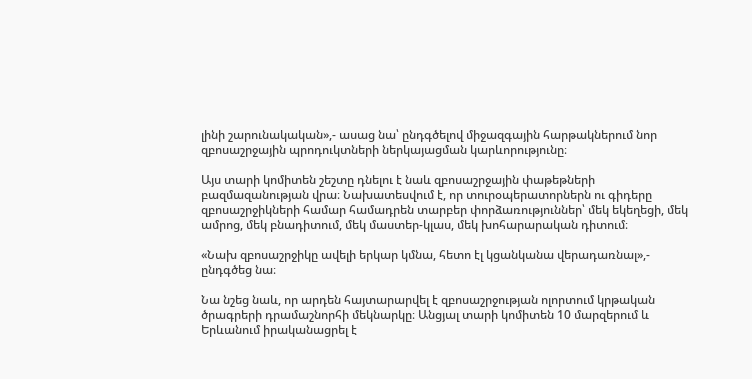լինի շարունակական»,- ասաց նա՝ ընդգծելով միջազգային հարթակներում նոր զբոսաշրջային պրոդուկտների ներկայացման կարևորությունը։

Այս տարի կոմիտեն շեշտը դնելու է նաև զբոսաշրջային փաթեթների բազմազանության վրա։ Նախատեսվում է, որ տուրօպերատորներն ու գիդերը զբոսաշրջիկների համար համադրեն տարբեր փորձառություններ՝ մեկ եկեղեցի, մեկ ամրոց, մեկ բնադիտում, մեկ մաստեր-կլաս, մեկ խոհարարական դիտում։

«Նախ զբոսաշրջիկը ավելի երկար կմնա, հետո էլ կցանկանա վերադառնալ»,- ընդգծեց նա։

Նա նշեց նաև, որ արդեն հայտարարվել է զբոսաշրջության ոլորտում կրթական ծրագրերի դրամաշնորհի մեկնարկը։ Անցյալ տարի կոմիտեն 10 մարզերում և Երևանում իրականացրել է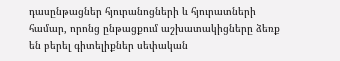դասընթացներ հյուրանոցների և հյուրատների համար, որոնց ընթացքում աշխատակիցները ձեռք են բերել գիտելիքներ սեփական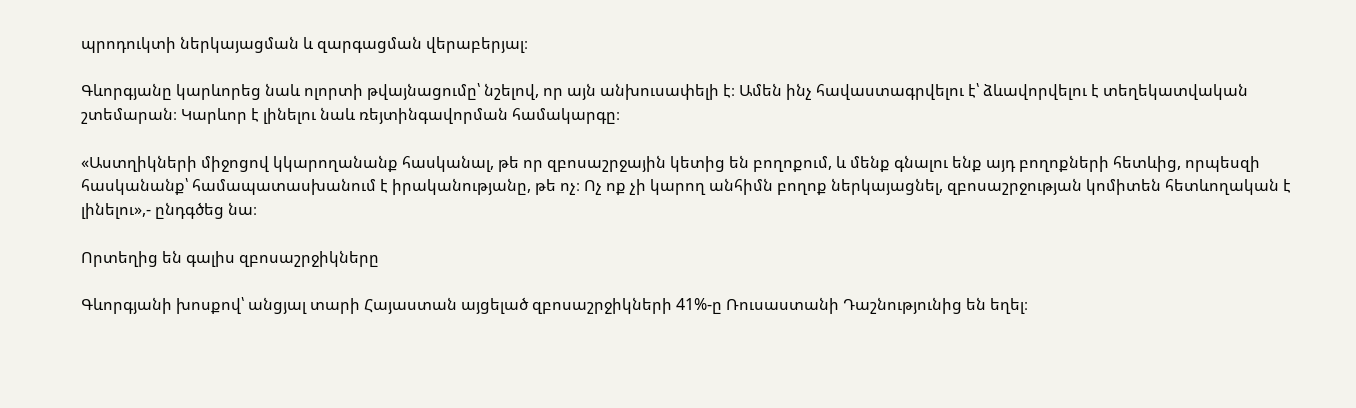պրոդուկտի ներկայացման և զարգացման վերաբերյալ։

Գևորգյանը կարևորեց նաև ոլորտի թվայնացումը՝ նշելով, որ այն անխուսափելի է։ Ամեն ինչ հավաստագրվելու է՝ ձևավորվելու է տեղեկատվական շտեմարան։ Կարևոր է լինելու նաև ռեյտինգավորման համակարգը։

«Աստղիկների միջոցով կկարողանանք հասկանալ, թե որ զբոսաշրջային կետից են բողոքում, և մենք գնալու ենք այդ բողոքների հետևից, որպեսզի հասկանանք՝ համապատասխանում է իրականությանը, թե ոչ։ Ոչ ոք չի կարող անհիմն բողոք ներկայացնել, զբոսաշրջության կոմիտեն հետևողական է լինելու»,- ընդգծեց նա։

Որտեղից են գալիս զբոսաշրջիկները

Գևորգյանի խոսքով՝ անցյալ տարի Հայաստան այցելած զբոսաշրջիկների 41%-ը Ռուսաստանի Դաշնությունից են եղել։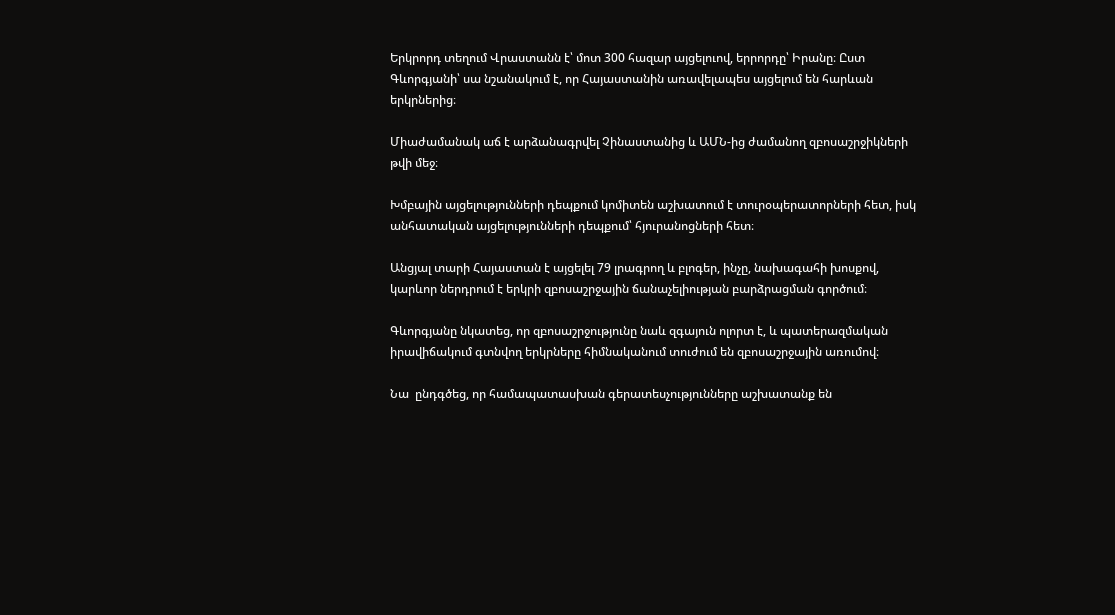Երկրորդ տեղում Վրաստանն է՝ մոտ 300 հազար այցելուով, երրորդը՝ Իրանը։ Ըստ Գևորգյանի՝ սա նշանակում է, որ Հայաստանին առավելապես այցելում են հարևան երկրներից։

Միաժամանակ աճ է արձանագրվել Չինաստանից և ԱՄՆ-ից ժամանող զբոսաշրջիկների թվի մեջ։

Խմբային այցելությունների դեպքում կոմիտեն աշխատում է տուրօպերատորների հետ, իսկ անհատական այցելությունների դեպքում՝ հյուրանոցների հետ։

Անցյալ տարի Հայաստան է այցելել 79 լրագրող և բլոգեր, ինչը, նախագահի խոսքով, կարևոր ներդրում է երկրի զբոսաշրջային ճանաչելիության բարձրացման գործում։

Գևորգյանը նկատեց, որ զբոսաշրջությունը նաև զգայուն ոլորտ է, և պատերազմական իրավիճակում գտնվող երկրները հիմնականում տուժում են զբոսաշրջային առումով։

Նա  ընդգծեց, որ համապատասխան գերատեսչությունները աշխատանք են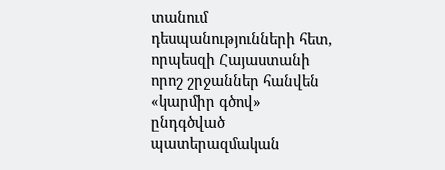տանում դեսպանությունների հետ, որպեսզի Հայաստանի որոշ շրջաններ հանվեն «կարմիր գծով» ընդգծված պատերազմական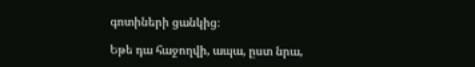գոտիների ցանկից։

Եթե դա հաջողվի, ապա, ըստ նրա,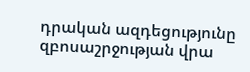դրական ազդեցությունը զբոսաշրջության վրա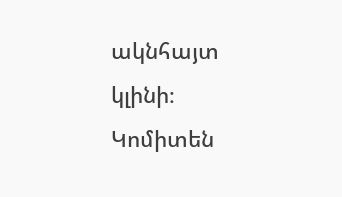ակնհայտ կլինի։ Կոմիտեն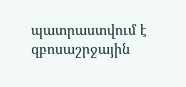պատրաստվում է զբոսաշրջային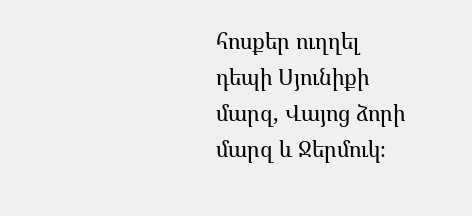հոսքեր ուղղել դեպի Սյունիքի մարզ, Վայոց ձորի մարզ և Ջերմուկ։